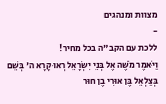מצוות ומנהגים
-
ללכת עם הקב"ה בכל מחיר!
וַיֹּאמֶר מֹשֶׁה אֶל בְּנֵי יִשְׂרָאֵל רְאוּ קָרָא ה' בְּשֵׁם בְּצַלְאֵל בֶּן אוּרִי בֶן חוּר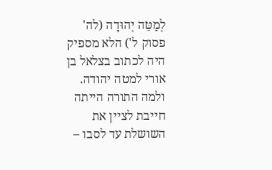לְמַטֵּה יְהוּדָה (לה' פסוק ל') הלא מספיק היה לכתוב בצלאל בן אורי למטה יהודה. ולמה התורה הייתה חייבת לציין את השושלת עד לסבו –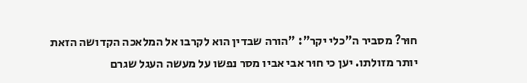חוּר? מסביר ה"כלי יקר": "הורה שבדין הוא לקרבו אל המלאכה הקדושה הזאת יותר מזולתו. יען כי חוּר אבי אביו מסר נפשו על מעשה העגל שגרם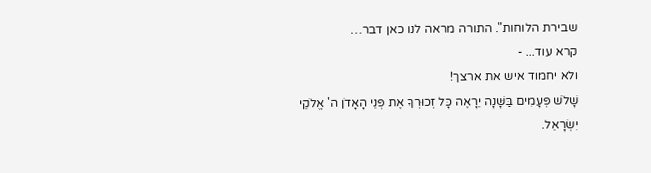שבירת הלוחות". התורה מראה לנו כאן דבר…
קרא עוד... -
ולא יחמוד איש את ארצך!
שָׁלֹשׁ פְּעָמִים בַּשָּׁנָה יֵרָאֶה כָּל זְכוּרְךָ אֶת פְּנֵי הָאָדֹן ה' אֱלֹקֵי יִשְׂרָאֵל.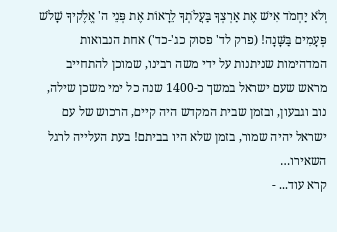וְלֹא יַחְמֹד אִישׁ אֶת אַרְצְךָ בַּעֲלֹתְךָ לֵרָאוֹת אֶת פְּנֵי ה' אֱלֶֹקיךָ שָׁלֹשׁ פְּעָמִים בַּשָּׁנָה! (פרק לד' פסוק כג'-כד') אחת הנבואות המדהימות שניתנות על ידי משה רבינו, שמוכן להתחייב מראש שעם ישראל במשך כ-1400 שנה כל ימי משכן שילה, נוב וגבעון, ובזמן שבית המקדש היה קיים, הרכוש של עם ישראל יהיה שמור, בזמן שלא היו בביתם! בעת העלייה לרגל השאירו…
קרא עוד... -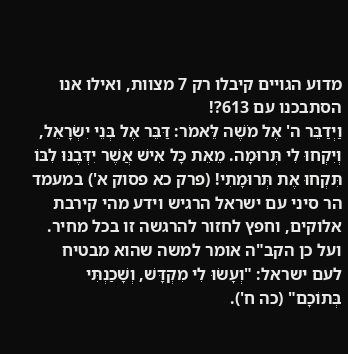מדוע הגויים קיבלו רק 7 מצוות, ואילו אנו הסתבכנו עם 613?!
וַיְדַבֵּר ה' אֶל מֹשֶׁה לֵּאמֹר: דַּבֵּר אֶל בְּנֵי יִשְׂרָאֵל, וְיִקְחוּ לִי תְּרוּמָה. מֵאֵת כָּל אִישׁ אֲשֶׁר יִדְּבֶנּוּ לִבּוֹ תִּקְחוּ אֶת תְּרוּמָתִי! (פרק כא פסוק א') במעמד הר סיני עם ישראל הרגיש וידע מהי קירבת אלוקים, וחפץ לחזור להרגשה זו בכל מחיר. ועל כן הקב"ה אומר למשה שהוא מבטיח לעם ישראל: "וְעָשׂוּ לִי מִקְדָּשׁ, וְשָׁכַנְתִּי בְּתוֹכָם" (כה ח').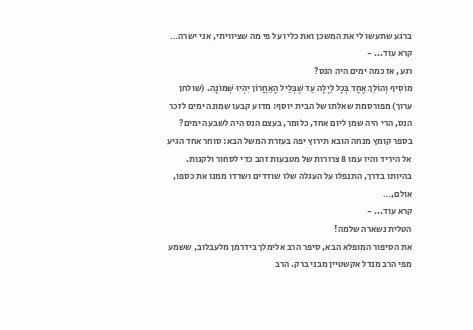ברגע שתעשו לי את המשכן ואת כליו על פי מה שציוויתי, אני ישרה…
קרא עוד... -
רגע, אז כמה ימים היה הנס?
מוֹסִיף וְהוֹלֵךְ אֶחָד בְּכָל לַיְלָה עַד שֶׁבְּלֵיל הָאַחֲרוֹן יִהְיוּ שְׁמוֹנָה. (שולחן ערוך) מפורסמת שאלתו של הבית יוסף: מדוע קבעו שמונה ימים לזכר הנס, הרי היה שמן ליום אחד, כלומר, בעצם הנס היה לשבעה ימים? בספר קומץ מנחה הובא תירוץ יפה בעזרת המשל הבא: סוחר אחד הגיע אל היריד והיו עמו 8 צרורות של מטבעות זהב כדי לסחור ולקנות. בהיותו בדרך, התנפלו על העגלה שלו שודדים ושדדו ממנו את כספו, אולם,…
קרא עוד... -
הטלית נשארה שלמה!
את הסיפור המופלא הבא, סיפר הרב אלימלך בידרמן מלעבלוב, ששמע מפי הרב מנדל אקשטיין מבני ברק. הרב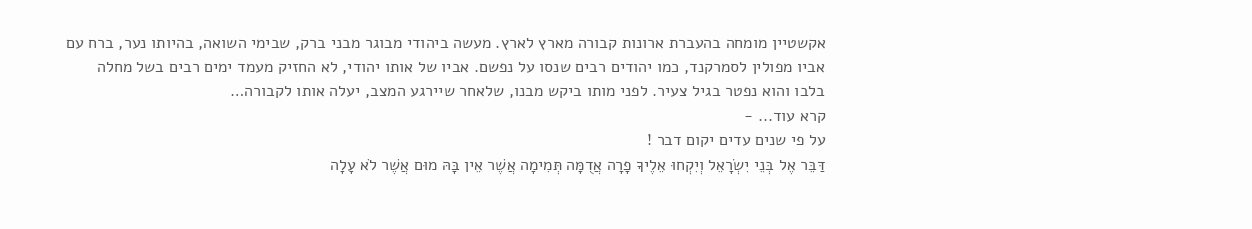אקשטיין מומחה בהעברת ארונות קבורה מארץ לארץ. מעשה ביהודי מבוגר מבני ברק, שבימי השואה, בהיותו נער, ברח עם אביו מפולין לסמרקנד, כמו יהודים רבים שנסו על נפשם. אביו של אותו יהודי, לא החזיק מעמד ימים רבים בשל מחלה בלבו והוא נפטר בגיל צעיר. לפני מותו ביקש מבנו, שלאחר שיירגע המצב, יעלה אותו לקבורה…
קרא עוד... -
על פי שנים עדים יקום דבר !
דַּבֵּר אֶל בְּנֵי יִשְׂרָאֵל וְיִקְחוּ אֵלֶיךָ פָרָה אֲדֻמָּה תְּמִימָה אֲשֶׁר אֵין בָּהּ מוּם אֲשֶׁר לֹא עָלָה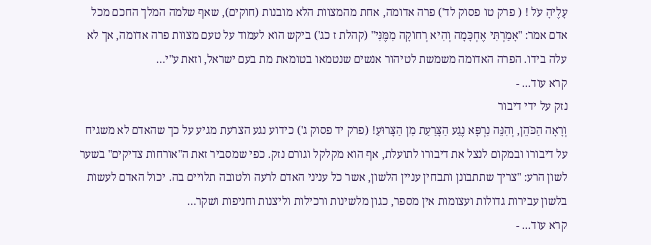עָלֶיהָ עֹל ! ( פרק טו פסוק לד') פרה אדומה, אחת מהמצוות הלא מובנות (חוקים), שאף שלמה המלך החכם מכל אדם אמר: "אָמַרְתִּי אֶחְכָּמָה וְהִיא רְחוֹקָה מִמֶּנִּי" (קהלת ז כג') ביקש הוא לעמוד על טעם מצוות פרה אדומה, אך לא עלה בידו. הפרה האדומה משמשת לטיהור אנשים שנטמאו בטומאת מת בעם ישראל, וזאת ע"י…
קרא עוד... -
נזק על ידי דיבור
וְרָאָה הַכֹּהֵן, וְהִנֵּה נִרְפָּא נֶגַע הַצָּרַעַת מִן הַצָּרוּעַ! (פרק יד פסוק ג') כידוע נגע הצרעת מגיע על כך שהאדם לא משגיח על דיבורו ובמקום לנצל את דיבורו לתועלת, אף הוא מקלקל וגורם נזק. כפי שמסביר זאת ה"אורחות צדיקים" בשער לשון הרע: "צריך שתתבונן ותבחין עניין הלשון, אשר כל עניני האדם לרעה ולטובה תלויים בה. יכול האדם לעשות בלשון עבירות גדולות ועצומות אין מספר, כגון מלשינות ורכילות וליצנות וחניפות ושקר…
קרא עוד... -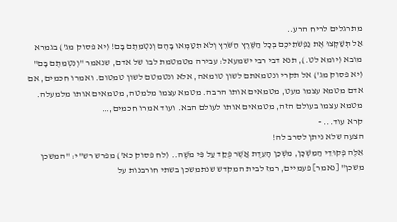מתרגלים לריח הרע..
אַל תְּשַׁקְּצוּ אֶת נַפְשֹׁתֵיכֶם בְּכָל הַשֶּׁרֶץ הַשֹּׁרֵץ וְלֹא תִטַּמְּאוּ בָּהֶם וְנִטְמֵתֶם בָּם! (יא פסוק מג') בגמרא מובא (יומא לט.), תנא דבי רבי ישמעאל: עבירה מטמטמת לבו של אדם, שנאמר "וְנִטְמֵתֶם בָּם" (יא פסוק מג') אל תקרי ונטמאתם לשון טומאה, אלא ונטמטם לשון טמטום. ואמרו חכמים, אם אדם מטמא עצמו מעט, מטמאים אותו הרבה. מטמא עצמו מלמטה, מטמאים אותו מלמעלה. מטמא עצמו בעולם הזה, מטמאים אותו לעולם הבא. ועוד אמרו חכמים,…
קרא עוד... -
הצעה שלא ניתן לסרב לה!
אֵלֶּה פְקוּדֵי הַמִּשְׁכָּן, מִשְׁכַּן הָעֵדֻת אֲשֶׁר פֻּקַּד עַל פִּי מֹשֶׁה.. (לח פסוק כא') מפרש רש"י: "המשכן משכן" [נאמר] פעמיים, רמז לבית המקדש שנתמשכן בשתי חורבנות על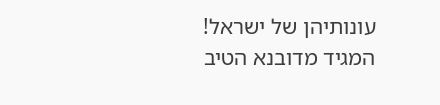עונותיהן של ישראל! המגיד מדובנא הטיב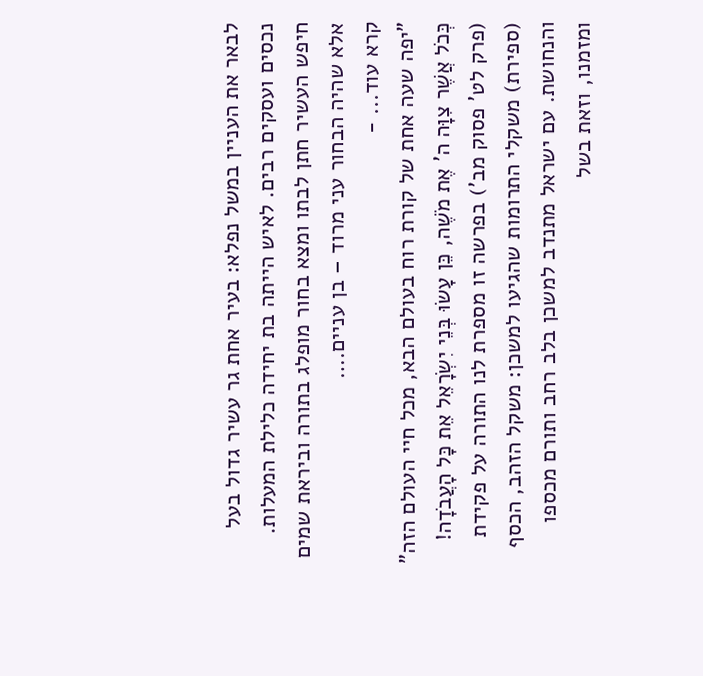לבאר את העניין במשל נפלא: בעיר אחת גר עשיר גדול בעל נכסים ועסקים רבים. לאיש הייתה בת יחידה כלילת המעלות. חיפש העשיר חתן לבתו ומצא בחור מופלג בתורה וביראת שמים אלא שהיה הבחור עני מרוד – בן עניים.…
קרא עוד... -
"יפה שעה אחת של קורת רוח בעולם הבא, מכל חיי העולם הזה"
כְּכֹל אֲשֶׁר צִוָּה ה' אֶת מֹשֶׁה, כֵּן עָשׂוּ בְּנֵי יִשְׂרָאֵל אֵת כָּל הָעֲבֹדָה! (פרק לט' פסוק מב') בפרשה זו מספרת לנו התורה על פקידת (ספירת) משקלי התרומות שהגיעו למשכן: משקל הזהב, הכסף והנחושת. עם ישראל מתנדב למשכן בלב רחב ותורם מכספו ומזמנו, וזאת בשל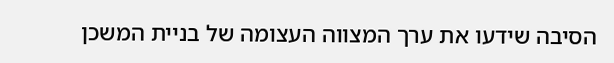הסיבה שידעו את ערך המצווה העצומה של בניית המשכן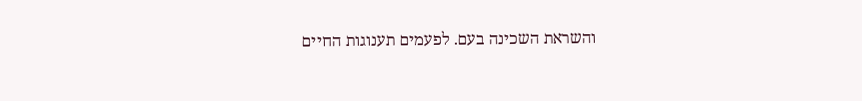והשראת השכינה בעם. לפעמים תענוגות החיים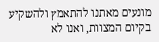מונעים מאתנו להתאמץ ולהשקיע בקיום המצוות, ואנו לא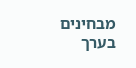מבחינים בערך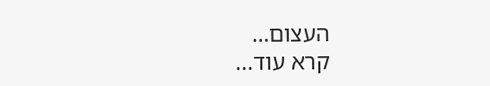העצום…
קרא עוד...